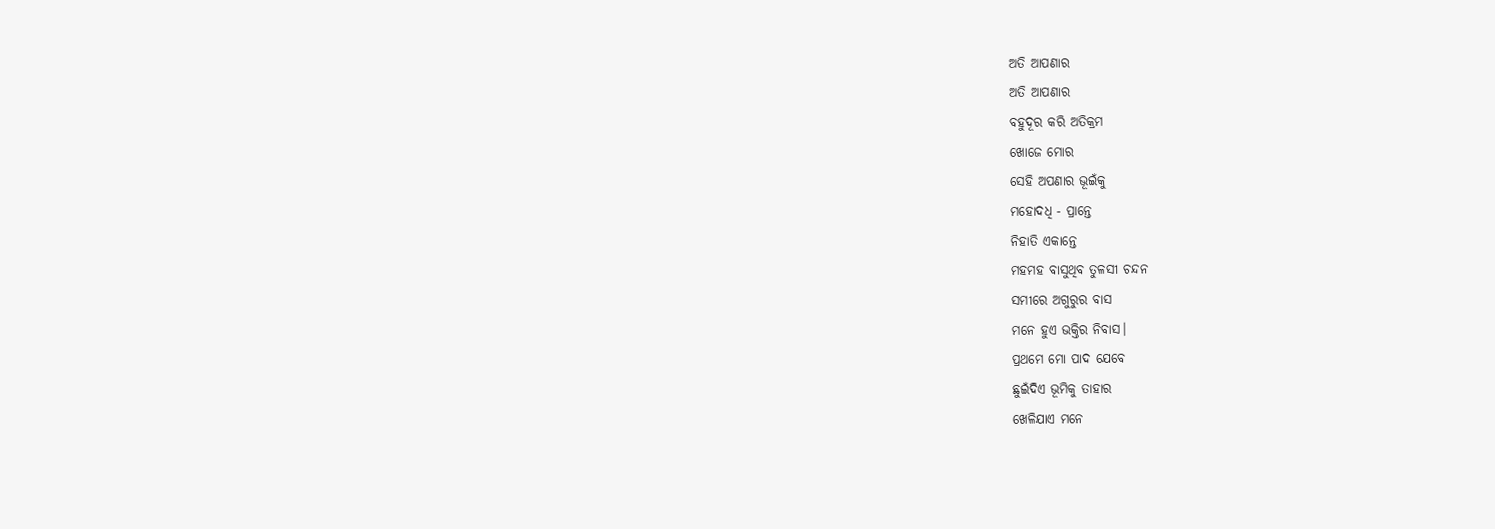ଅତି ଆପଣାର
ଅତି ଆପଣାର
ବହୁଦୂର କରି ଅତିକ୍ରମ
ଖୋଜେ ମୋର
ସେହି ଅପଣାର ଭୂଇଁକୁ
ମହୋଦଧି - ପ୍ରାନ୍ତେ
ନିହାତି ଏକାନ୍ତେ
ମହମହ ବାସୁଥିବ ତୁଳସୀ ଚନ୍ଦନ
ସମୀରେ ଅଗୁରୁର ବାସ
ମନେ ହୁଏ ଭକ୍ତିର ନିବାସ।
ପ୍ରଥମେ ମୋ ପାଦ ଯେବେ
ଛୁଇଁଦିଏ ଭୂମିକୁ ତାହାର
ଖେଳିଯାଏ ମନେ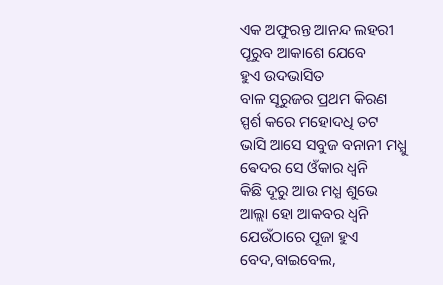ଏକ ଅଫୁରନ୍ତ ଆନନ୍ଦ ଲହରୀ
ପୂରୁବ ଆକାଶେ ଯେବେ
ହୁଏ ଉଦଭାସିତ
ବାଳ ସୂରୁଜର ପ୍ରଥମ କିରଣ
ସ୍ପର୍ଶ କରେ ମହୋଦଧି ତଟ
ଭାସି ଆସେ ସବୁଜ ବନାନୀ ମଧ୍ଯୁ
ଵେଦର ସେ ଓଁକାର ଧ୍ବନି
କିଛି ଦୂରୁ ଆଉ ମଧ୍ଯ ଶୁଭେ
ଆଲ୍ଲା ହୋ ଆକବର ଧ୍ବନି
ଯେଉଁଠାରେ ପୂଜା ହୁଏ
ବେଦ,ବାଇବେଲ,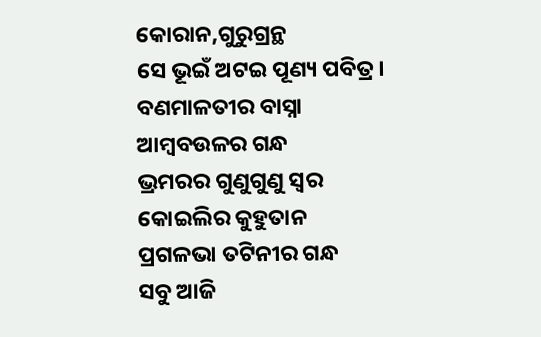କୋରାନ,ଗୁରୁଗ୍ରନ୍ଥ
ସେ ଭୂଇଁ ଅଟଇ ପୂଣ୍ୟ ପବିତ୍ର।
ବଣମାଳତୀର ବାସ୍ନା
ଆମ୍ବବଉଳର ଗନ୍ଧ
ଭ୍ରମରର ଗୁଣୁଗୁଣୁ ସ୍ୱର
କୋଇଲିର କୁହୁତାନ
ପ୍ରଗଳଭା ତଟିନୀର ଗନ୍ଧ
ସବୁ ଆଜି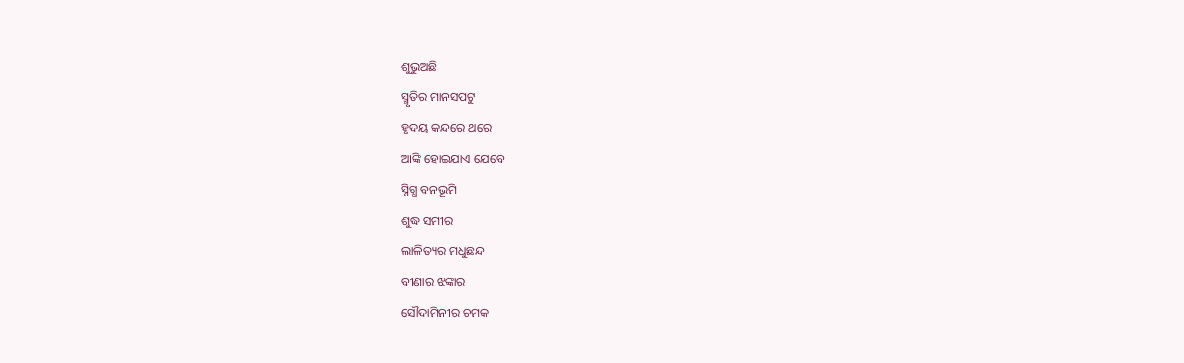ଶୁଭୁଅଛି
ସ୍ମୃତିର ମାନସପଟୁ
ହୃଦୟ କନ୍ଦରେ ଥରେ
ଆଙ୍କି ହୋଇଯାଏ ଯେବେ
ସ୍ନିଗ୍ଧ ବନଭୂମି
ଶୁଦ୍ଧ ସମୀର
ଲାଳିତ୍ୟର ମଧୁଛନ୍ଦ
ବୀଣାର ଝଙ୍କାର
ସୌଦାମିନୀର ଚମକ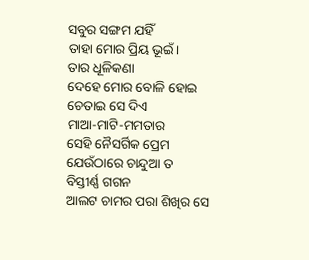ସବୁର ସଙ୍ଗମ ଯହିଁ
ତାହା ମୋର ପ୍ରିୟ ଭୂଇଁ।
ତାର ଧୂଳିକଣା
ଦେହେ ମୋର ବୋଳି ହୋଇ
ଚେତାଇ ସେ ଦିଏ
ମାଆ-ମାଟି-ମମତାର
ସେହି ନୈସର୍ଗିକ ପ୍ରେମ
ଯେଉଁଠାରେ ଚାନ୍ଦୁଆ ତ
ବିସ୍ତୀର୍ଣ୍ଣ ଗଗନ
ଆଲଟ ଚାମର ପରା ଶିଖିର ସେ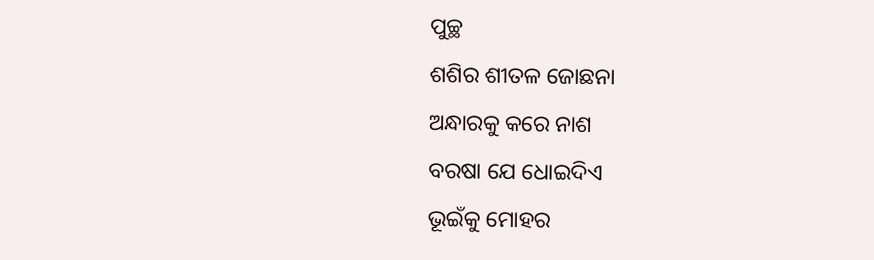ପୁଚ୍ଛ
ଶଶିର ଶୀତଳ ଜୋଛନା
ଅନ୍ଧାରକୁ କରେ ନାଶ
ବରଷା ଯେ ଧୋଇଦିଏ
ଭୂଇଁକୁ ମୋହର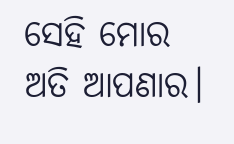ସେହି ମୋର ଅତି ଆପଣାର।